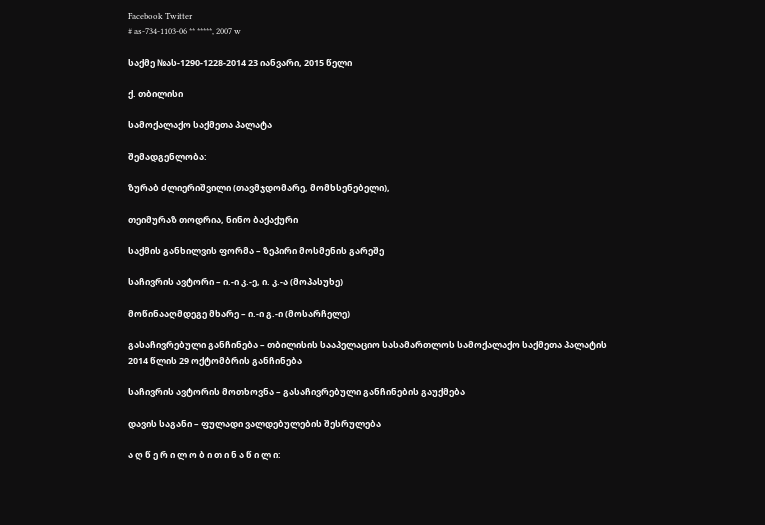Facebook Twitter
# as-734-1103-06 ** *****, 2007 w

საქმე №ას-1290-1228-2014 23 იანვარი, 2015 წელი

ქ. თბილისი

სამოქალაქო საქმეთა პალატა

შემადგენლობა:

ზურაბ ძლიერიშვილი (თავმჯდომარე, მომხსენებელი),

თეიმურაზ თოდრია, ნინო ბაქაქური

საქმის განხილვის ფორმა – ზეპირი მოსმენის გარეშე

საჩივრის ავტორი – ი.-ი კ.-ე, ი. კ.-ა (მოპასუხე)

მოწინააღმდეგე მხარე – ი.-ი გ.-ი (მოსარჩელე)

გასაჩივრებული განჩინება – თბილისის სააპელაციო სასამართლოს სამოქალაქო საქმეთა პალატის 2014 წლის 29 ოქტომბრის განჩინება

საჩივრის ავტორის მოთხოვნა – გასაჩივრებული განჩინების გაუქმება

დავის საგანი – ფულადი ვალდებულების შესრულება

ა ღ წ ე რ ი ლ ო ბ ი თ ი ნ ა წ ი ლ ი: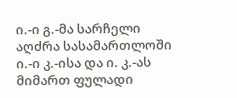ი.-ი გ.-მა სარჩელი აღძრა სასამართლოში ი.-ი კ.-ისა და ი. კ.-ას მიმართ ფულადი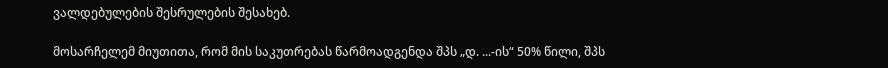ვალდებულების შესრულების შესახებ.

მოსარჩელემ მიუთითა, რომ მის საკუთრებას წარმოადგენდა შპს „დ. ...-ის“ 50% წილი, შპს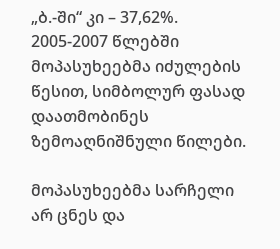„ბ.-ში“ კი – 37,62%. 2005-2007 წლებში მოპასუხეებმა იძულების წესით, სიმბოლურ ფასად დაათმობინეს ზემოაღნიშნული წილები.

მოპასუხეებმა სარჩელი არ ცნეს და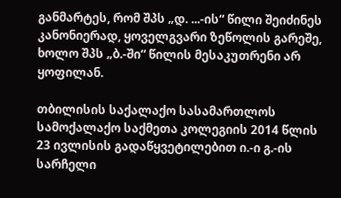განმარტეს, რომ შპს „დ. ...-ის“ წილი შეიძინეს კანონიერად, ყოველგვარი ზეწოლის გარეშე, ხოლო შპს „ბ.-ში“ წილის მესაკუთრენი არ ყოფილან.

თბილისის საქალაქო სასამართლოს სამოქალაქო საქმეთა კოლეგიის 2014 წლის 23 ივლისის გადაწყვეტილებით ი.-ი გ.-ის სარჩელი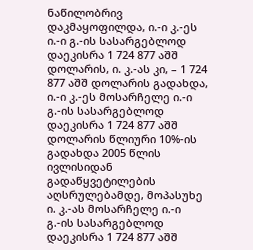ნაწილობრივ დაკმაყოფილდა, ი.-ი კ.-ეს ი.-ი გ.-ის სასარგებლოდ დაეკისრა 1 724 877 აშშ დოლარის, ი. კ.-ას კი, – 1 724 877 აშშ დოლარის გადახდა, ი.-ი კ.-ეს მოსარჩელე ი.-ი გ.-ის სასარგებლოდ დაეკისრა 1 724 877 აშშ დოლარის წლიური 10%-ის გადახდა 2005 წლის ივლისიდან გადაწყვეტილების აღსრულებამდე, მოპასუხე ი. კ.-ას მოსარჩელე ი.-ი გ.-ის სასარგებლოდ დაეკისრა 1 724 877 აშშ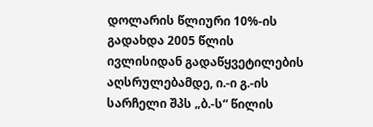დოლარის წლიური 10%-ის გადახდა 2005 წლის ივლისიდან გადაწყვეტილების აღსრულებამდე, ი.-ი გ.-ის სარჩელი შპს „ბ.-ს“ წილის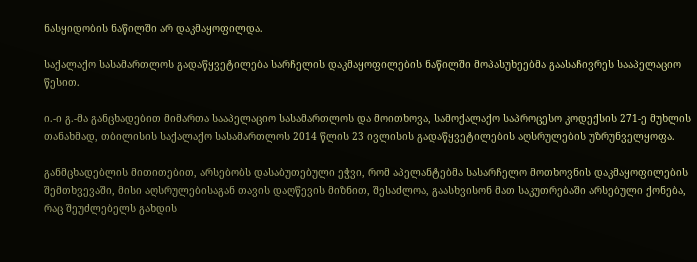ნასყიდობის ნაწილში არ დაკმაყოფილდა.

საქალაქო სასამართლოს გადაწყვეტილება სარჩელის დაკმაყოფილების ნაწილში მოპასუხეებმა გაასაჩივრეს სააპელაციო წესით.

ი.-ი გ.-მა განცხადებით მიმართა სააპელაციო სასამართლოს და მოითხოვა, სამოქალაქო საპროცესო კოდექსის 271-ე მუხლის თანახმად, თბილისის საქალაქო სასამართლოს 2014 წლის 23 ივლისის გადაწყვეტილების აღსრულების უზრუნველყოფა.

განმცხადებლის მითითებით, არსებობს დასაბუთებული ეჭვი, რომ აპელანტებმა სასარჩელო მოთხოვნის დაკმაყოფილების შემთხვევაში, მისი აღსრულებისაგან თავის დაღწევის მიზნით, შესაძლოა, გაასხვისონ მათ საკუთრებაში არსებული ქონება, რაც შეუძლებელს გახდის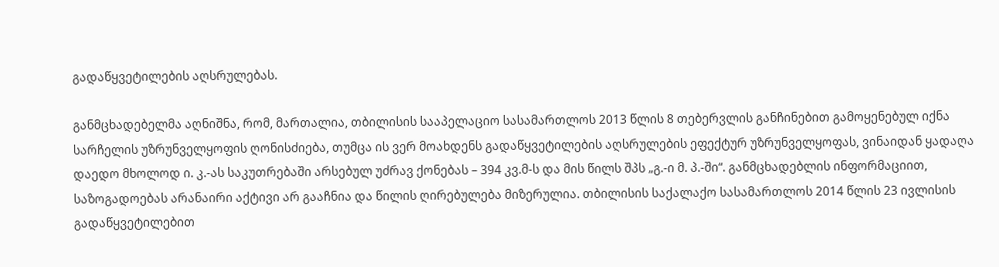გადაწყვეტილების აღსრულებას.

განმცხადებელმა აღნიშნა, რომ, მართალია, თბილისის სააპელაციო სასამართლოს 2013 წლის 8 თებერვლის განჩინებით გამოყენებულ იქნა სარჩელის უზრუნველყოფის ღონისძიება, თუმცა ის ვერ მოახდენს გადაწყვეტილების აღსრულების ეფექტურ უზრუნველყოფას, ვინაიდან ყადაღა დაედო მხოლოდ ი. კ.-ას საკუთრებაში არსებულ უძრავ ქონებას – 394 კვ.მ-ს და მის წილს შპს „გ.-ი მ. პ.-ში“. განმცხადებლის ინფორმაციით, საზოგადოებას არანაირი აქტივი არ გააჩნია და წილის ღირებულება მიზერულია. თბილისის საქალაქო სასამართლოს 2014 წლის 23 ივლისის გადაწყვეტილებით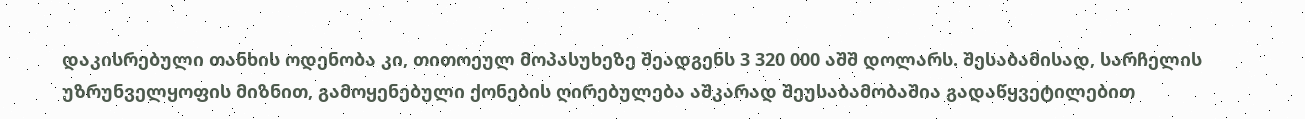დაკისრებული თანხის ოდენობა კი, თითოეულ მოპასუხეზე შეადგენს 3 320 000 აშშ დოლარს. შესაბამისად, სარჩელის უზრუნველყოფის მიზნით, გამოყენებული ქონების ღირებულება აშკარად შეუსაბამობაშია გადაწყვეტილებით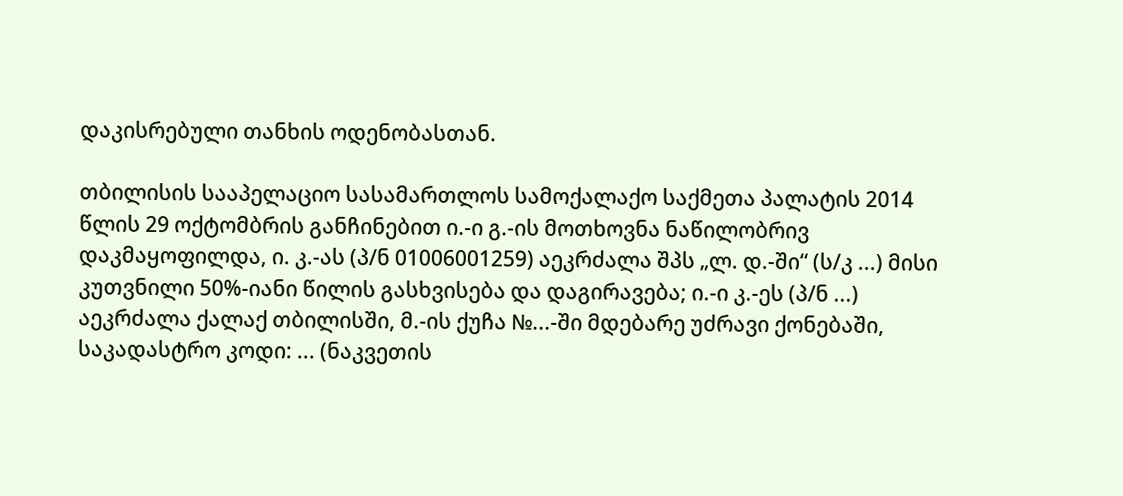დაკისრებული თანხის ოდენობასთან.

თბილისის სააპელაციო სასამართლოს სამოქალაქო საქმეთა პალატის 2014 წლის 29 ოქტომბრის განჩინებით ი.-ი გ.-ის მოთხოვნა ნაწილობრივ დაკმაყოფილდა, ი. კ.-ას (პ/ნ 01006001259) აეკრძალა შპს „ლ. დ.-ში“ (ს/კ ...) მისი კუთვნილი 50%-იანი წილის გასხვისება და დაგირავება; ი.-ი კ.-ეს (პ/ნ ...) აეკრძალა ქალაქ თბილისში, მ.-ის ქუჩა №...-ში მდებარე უძრავი ქონებაში, საკადასტრო კოდი: ... (ნაკვეთის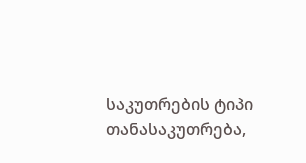საკუთრების ტიპი თანასაკუთრება,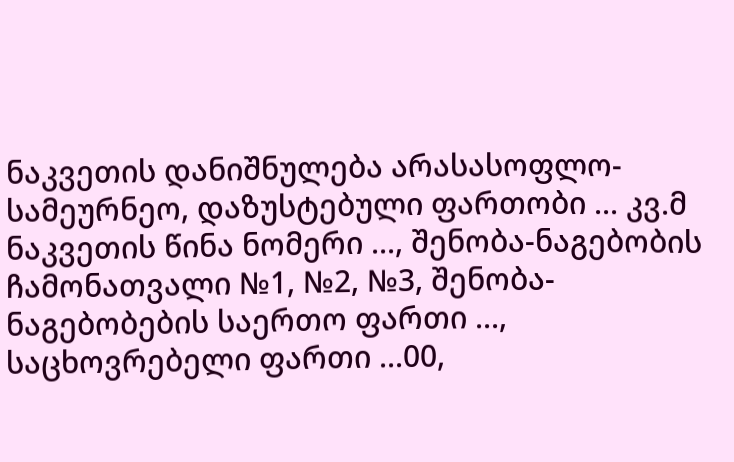ნაკვეთის დანიშნულება არასასოფლო-სამეურნეო, დაზუსტებული ფართობი ... კვ.მ ნაკვეთის წინა ნომერი ..., შენობა-ნაგებობის ჩამონათვალი №1, №2, №3, შენობა-ნაგებობების საერთო ფართი ..., საცხოვრებელი ფართი ...00,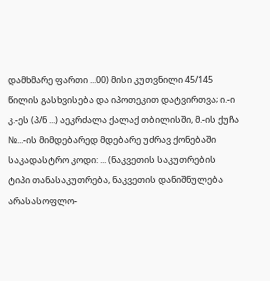დამხმარე ფართი ...00) მისი კუთვნილი 45/145 წილის გასხვისება და იპოთეკით დატვირთვა; ი.-ი კ.-ეს (პ/ნ ...) აეკრძალა ქალაქ თბილისში, მ.-ის ქუჩა №...-ის მიმდებარედ მდებარე უძრავ ქონებაში საკადასტრო კოდი: ... (ნაკვეთის საკუთრების ტიპი თანასაკუთრება, ნაკვეთის დანიშნულება არასასოფლო-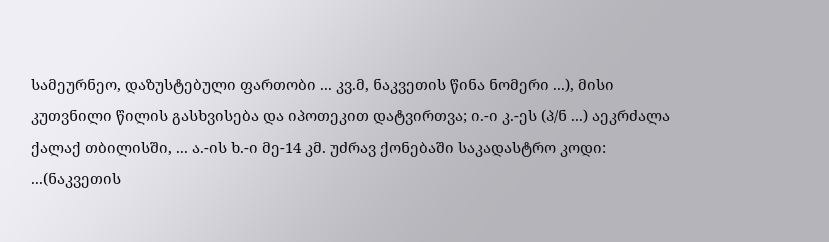სამეურნეო, დაზუსტებული ფართობი ... კვ.მ, ნაკვეთის წინა ნომერი ...), მისი კუთვნილი წილის გასხვისება და იპოთეკით დატვირთვა; ი.-ი კ.-ეს (პ/ნ ...) აეკრძალა ქალაქ თბილისში, ... ა.-ის ხ.-ი მე-14 კმ. უძრავ ქონებაში საკადასტრო კოდი: ...(ნაკვეთის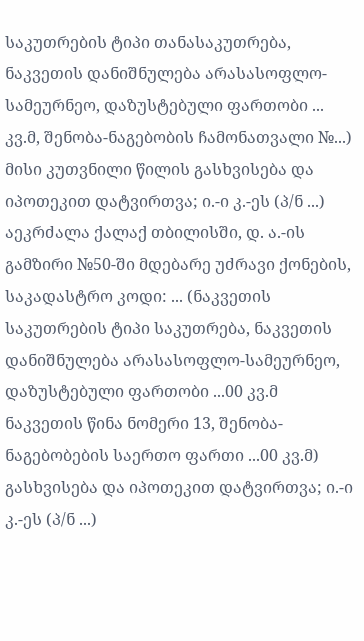საკუთრების ტიპი თანასაკუთრება, ნაკვეთის დანიშნულება არასასოფლო-სამეურნეო, დაზუსტებული ფართობი ... კვ.მ, შენობა-ნაგებობის ჩამონათვალი №...) მისი კუთვნილი წილის გასხვისება და იპოთეკით დატვირთვა; ი.-ი კ.-ეს (პ/ნ ...) აეკრძალა ქალაქ თბილისში, დ. ა.-ის გამზირი №50-ში მდებარე უძრავი ქონების, საკადასტრო კოდი: ... (ნაკვეთის საკუთრების ტიპი საკუთრება, ნაკვეთის დანიშნულება არასასოფლო-სამეურნეო, დაზუსტებული ფართობი ...00 კვ.მ ნაკვეთის წინა ნომერი 13, შენობა-ნაგებობების საერთო ფართი ...00 კვ.მ) გასხვისება და იპოთეკით დატვირთვა; ი.-ი კ.-ეს (პ/ნ ...)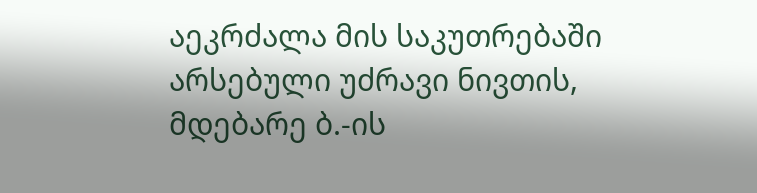აეკრძალა მის საკუთრებაში არსებული უძრავი ნივთის, მდებარე ბ.-ის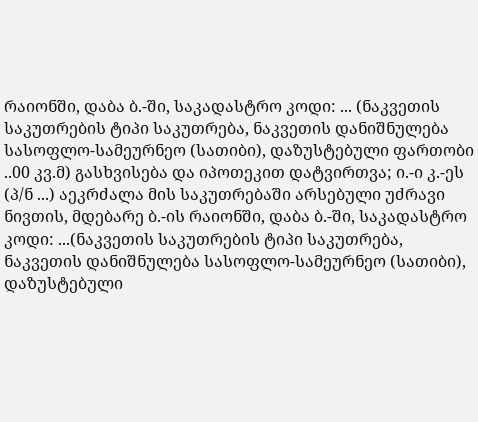რაიონში, დაბა ბ.-ში, საკადასტრო კოდი: ... (ნაკვეთის საკუთრების ტიპი საკუთრება, ნაკვეთის დანიშნულება სასოფლო-სამეურნეო (სათიბი), დაზუსტებული ფართობი ..00 კვ.მ) გასხვისება და იპოთეკით დატვირთვა; ი.-ი კ.-ეს (პ/ნ ...) აეკრძალა მის საკუთრებაში არსებული უძრავი ნივთის, მდებარე ბ.-ის რაიონში, დაბა ბ.-ში, საკადასტრო კოდი: ...(ნაკვეთის საკუთრების ტიპი საკუთრება, ნაკვეთის დანიშნულება სასოფლო-სამეურნეო (სათიბი), დაზუსტებული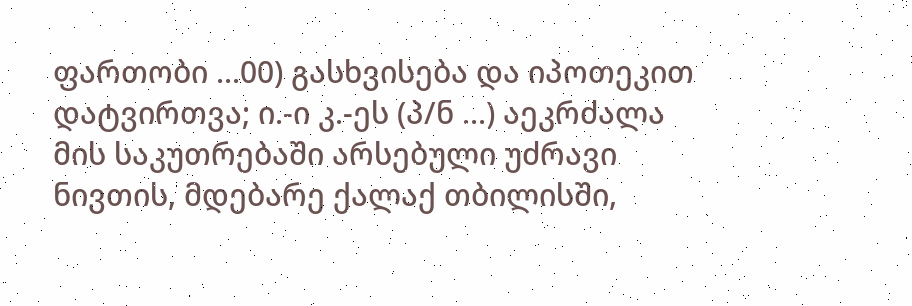ფართობი ...00) გასხვისება და იპოთეკით დატვირთვა; ი.-ი კ.-ეს (პ/ნ ...) აეკრძალა მის საკუთრებაში არსებული უძრავი ნივთის, მდებარე ქალაქ თბილისში,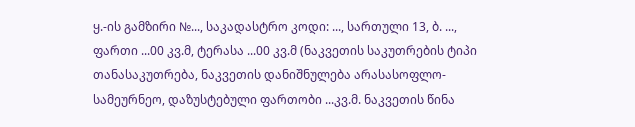ყ.-ის გამზირი №..., საკადასტრო კოდი: ..., სართული 13, ბ. ..., ფართი ...00 კვ.მ, ტერასა ...00 კვ.მ (ნაკვეთის საკუთრების ტიპი თანასაკუთრება, ნაკვეთის დანიშნულება არასასოფლო-სამეურნეო, დაზუსტებული ფართობი ...კვ.მ. ნაკვეთის წინა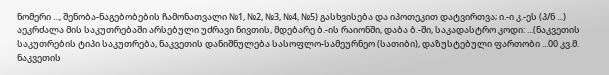ნომერი ..., შენობა-ნაგებობების ჩამონათვალი №1, №2, №3, №4, №5) გასხვისება და იპოთეკით დატვირთვა; ი.-ი კ.-ეს (პ/ნ ...) აეკრძალა მის საკუთრებაში არსებული უძრავი ნივთის, მდებარე ბ.-ის რაიონში, დაბა ბ.-ში, საკადასტრო კოდი: ...(ნაკვეთის საკუთრების ტიპი საკუთრება, ნაკვეთის დანიშნულება სასოფლო-სამეურნეო (სათიბი), დაზუსტებული ფართობი ...00 კვ.მ. ნაკვეთის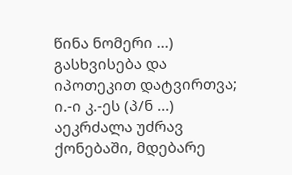წინა ნომერი ...) გასხვისება და იპოთეკით დატვირთვა; ი.-ი კ.-ეს (პ/ნ ...) აეკრძალა უძრავ ქონებაში, მდებარე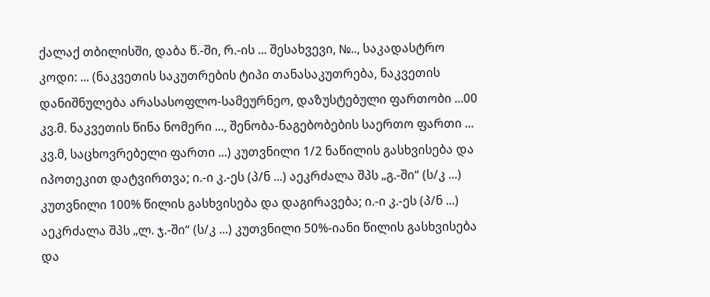ქალაქ თბილისში, დაბა წ.-ში, რ.-ის ... შესახვევი, №.., საკადასტრო კოდი: ... (ნაკვეთის საკუთრების ტიპი თანასაკუთრება, ნაკვეთის დანიშნულება არასასოფლო-სამეურნეო, დაზუსტებული ფართობი ...00 კვ.მ. ნაკვეთის წინა ნომერი ..., შენობა-ნაგებობების საერთო ფართი ... კვ.მ, საცხოვრებელი ფართი ...) კუთვნილი 1/2 ნაწილის გასხვისება და იპოთეკით დატვირთვა; ი.-ი კ.-ეს (პ/ნ ...) აეკრძალა შპს „გ.-ში“ (ს/კ ...) კუთვნილი 100% წილის გასხვისება და დაგირავება; ი.-ი კ.-ეს (პ/ნ ...) აეკრძალა შპს „ლ. ჯ.-ში“ (ს/კ ...) კუთვნილი 50%-იანი წილის გასხვისება და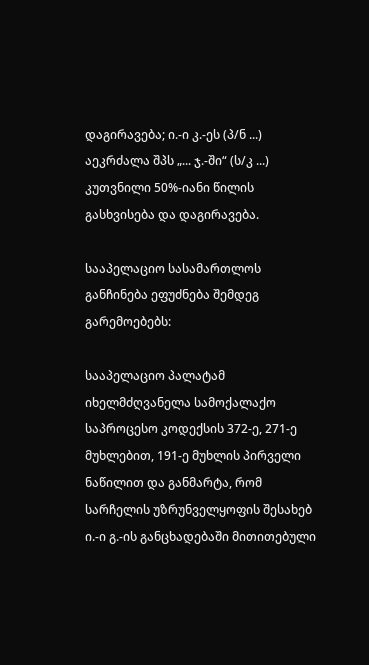დაგირავება; ი.-ი კ.-ეს (პ/ნ ...) აეკრძალა შპს „... ჯ.-ში“ (ს/კ ...) კუთვნილი 50%-იანი წილის გასხვისება და დაგირავება.

სააპელაციო სასამართლოს განჩინება ეფუძნება შემდეგ გარემოებებს:

სააპელაციო პალატამ იხელმძღვანელა სამოქალაქო საპროცესო კოდექსის 372-ე, 271-ე მუხლებით, 191-ე მუხლის პირველი ნაწილით და განმარტა, რომ სარჩელის უზრუნველყოფის შესახებ ი.-ი გ.-ის განცხადებაში მითითებული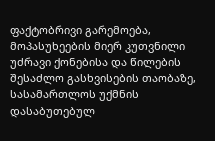ფაქტობრივი გარემოება, მოპასუხეების მიერ კუთვნილი უძრავი ქონებისა და წილების შესაძლო გასხვისების თაობაზე, სასამართლოს უქმნის დასაბუთებულ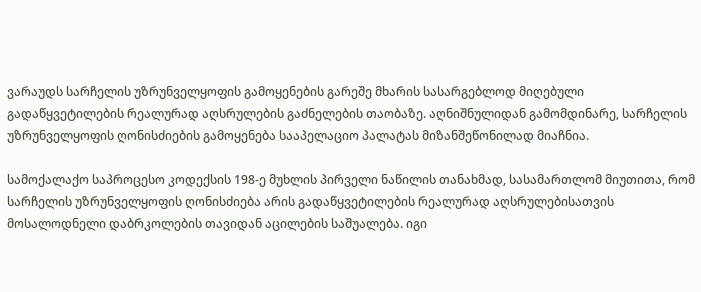ვარაუდს სარჩელის უზრუნველყოფის გამოყენების გარეშე მხარის სასარგებლოდ მიღებული გადაწყვეტილების რეალურად აღსრულების გაძნელების თაობაზე. აღნიშნულიდან გამომდინარე, სარჩელის უზრუნველყოფის ღონისძიების გამოყენება სააპელაციო პალატას მიზანშეწონილად მიაჩნია.

სამოქალაქო საპროცესო კოდექსის 198-ე მუხლის პირველი ნაწილის თანახმად, სასამართლომ მიუთითა, რომ სარჩელის უზრუნველყოფის ღონისძიება არის გადაწყვეტილების რეალურად აღსრულებისათვის მოსალოდნელი დაბრკოლების თავიდან აცილების საშუალება. იგი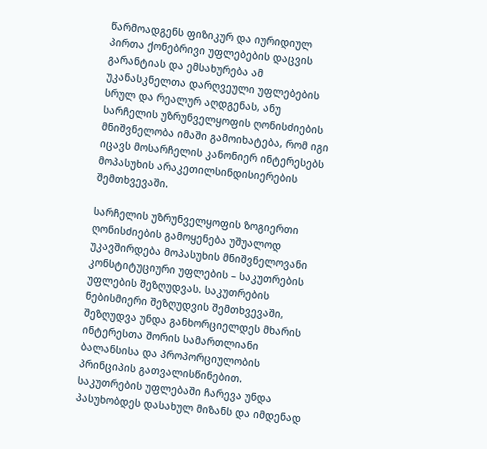წარმოადგენს ფიზიკურ და იურიდიულ პირთა ქონებრივი უფლებების დაცვის გარანტიას და ემსახურება ამ უკანასკნელთა დარღვეული უფლებების სრულ და რეალურ აღდგენას, ანუ სარჩელის უზრუნველყოფის ღონისძიების მნიშვნელობა იმაში გამოიხატება, რომ იგი იცავს მოსარჩელის კანონიერ ინტერესებს მოპასუხის არაკეთილსინდისიერების შემთხვევაში.

სარჩელის უზრუნველყოფის ზოგიერთი ღონისძიების გამოყენება უშუალოდ უკავშირდება მოპასუხის მნიშვნელოვანი კონსტიტუციური უფლების – საკუთრების უფლების შეზღუდვას. საკუთრების ნებისმიერი შეზღუდვის შემთხვევაში, შეზღუდვა უნდა განხორციელდეს მხარის ინტერესთა შორის სამართლიანი ბალანსისა და პროპორციულობის პრინციპის გათვალისწინებით. საკუთრების უფლებაში ჩარევა უნდა პასუხობდეს დასახულ მიზანს და იმდენად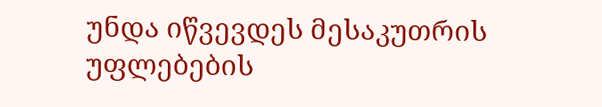უნდა იწვევდეს მესაკუთრის უფლებების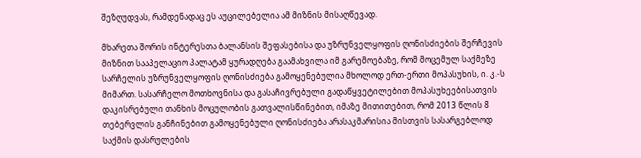შეზღუდვას, რამდენადაც ეს აუცილებელია ამ მიზნის მისაღწევად.

მხარეთა შორის ინტერესთა ბალანსის შეფასებისა და უზრუნველყოფის ღონისძიების შერჩევის მიზნით სააპელაციო პალატამ ყურადღება გაამახვილა იმ გარემოებაზე, რომ მოცემულ საქმეზე სარჩელის უზრუნველყოფის ღონისძიება გამოყენებულია მხოლოდ ერთ-ერთი მოპასუხის, ი. კ.-ს მიმართ. სასარჩელო მოთხოვნისა და გასაჩივრებული გადაწყვეტილებით მოპასუხეებისათვის დაკისრებული თანხის მოცულობის გათვალისწინებით, იმაზე მითითებით, რომ 2013 წლის 8 თებერვლის განჩინებით გამოყენებული ღონისძიება არასაკმარისია მისთვის სასარგებლოდ საქმის დასრულების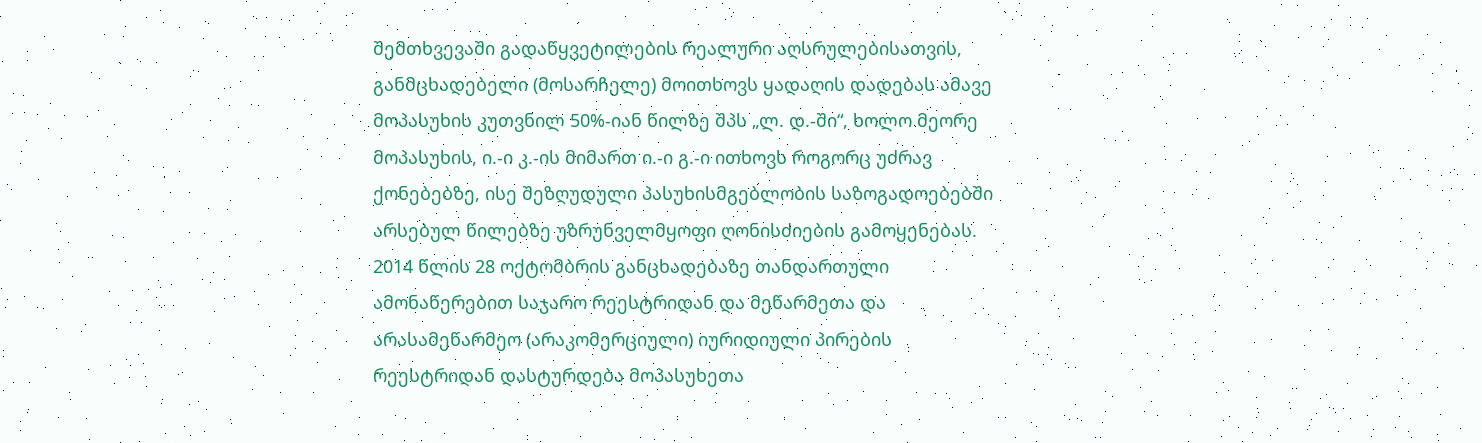შემთხვევაში გადაწყვეტილების რეალური აღსრულებისათვის, განმცხადებელი (მოსარჩელე) მოითხოვს ყადაღის დადებას ამავე მოპასუხის კუთვნილ 50%-იან წილზე შპს „ლ. დ.-ში“, ხოლო მეორე მოპასუხის, ი.-ი კ.-ის მიმართ ი.-ი გ.-ი ითხოვს როგორც უძრავ ქონებებზე, ისე შეზღუდული პასუხისმგებლობის საზოგადოებებში არსებულ წილებზე უზრუნველმყოფი ღონისძიების გამოყენებას. 2014 წლის 28 ოქტომბრის განცხადებაზე თანდართული ამონაწერებით საჯარო რეესტრიდან და მეწარმეთა და არასამეწარმეო (არაკომერციული) იურიდიული პირების რეესტრიდან დასტურდება მოპასუხეთა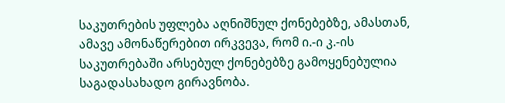საკუთრების უფლება აღნიშნულ ქონებებზე, ამასთან, ამავე ამონაწერებით ირკვევა, რომ ი.-ი კ.-ის საკუთრებაში არსებულ ქონებებზე გამოყენებულია საგადასახადო გირავნობა.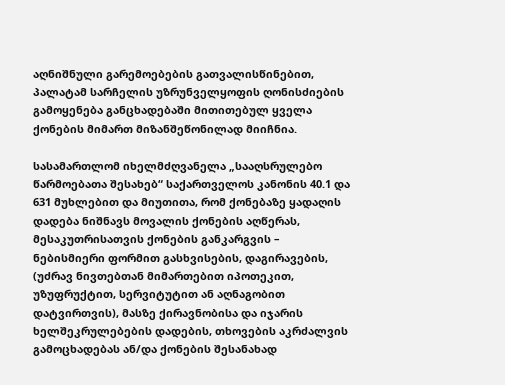აღნიშნული გარემოებების გათვალისწინებით, პალატამ სარჩელის უზრუნველყოფის ღონისძიების გამოყენება განცხადებაში მითითებულ ყველა ქონების მიმართ მიზანშეწონილად მიიჩნია.

სასამართლომ იხელმძღვანელა „სააღსრულებო წარმოებათა შესახებ“ საქართველოს კანონის 40.1 და 631 მუხლებით და მიუთითა, რომ ქონებაზე ყადაღის დადება ნიშნავს მოვალის ქონების აღწერას, მესაკუთრისათვის ქონების განკარგვის – ნებისმიერი ფორმით გასხვისების, დაგირავების, (უძრავ ნივთებთან მიმართებით იპოთეკით, უზუფრუქტით, სერვიტუტით ან აღნაგობით დატვირთვის), მასზე ქირავნობისა და იჯარის ხელშეკრულებების დადების, თხოვების აკრძალვის გამოცხადებას ან/და ქონების შესანახად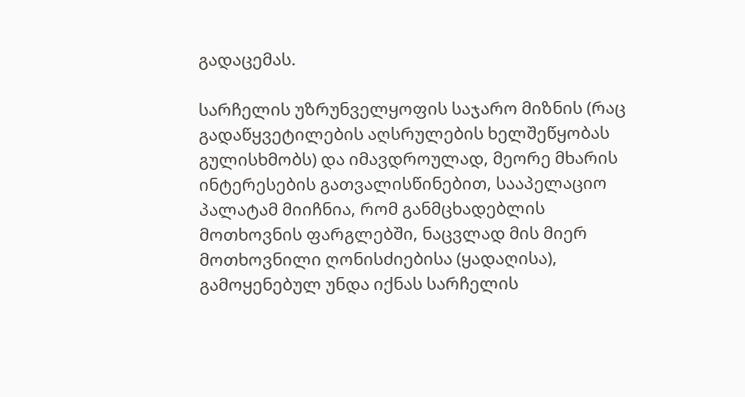გადაცემას.

სარჩელის უზრუნველყოფის საჯარო მიზნის (რაც გადაწყვეტილების აღსრულების ხელშეწყობას გულისხმობს) და იმავდროულად, მეორე მხარის ინტერესების გათვალისწინებით, სააპელაციო პალატამ მიიჩნია, რომ განმცხადებლის მოთხოვნის ფარგლებში, ნაცვლად მის მიერ მოთხოვნილი ღონისძიებისა (ყადაღისა), გამოყენებულ უნდა იქნას სარჩელის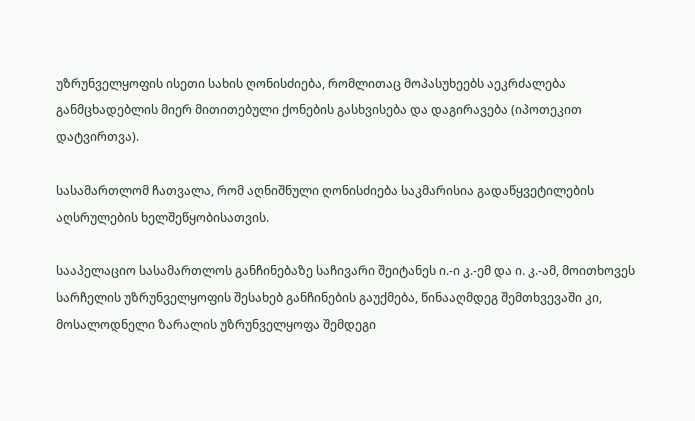უზრუნველყოფის ისეთი სახის ღონისძიება, რომლითაც მოპასუხეებს აეკრძალება განმცხადებლის მიერ მითითებული ქონების გასხვისება და დაგირავება (იპოთეკით დატვირთვა).

სასამართლომ ჩათვალა, რომ აღნიშნული ღონისძიება საკმარისია გადაწყვეტილების აღსრულების ხელშეწყობისათვის.

სააპელაციო სასამართლოს განჩინებაზე საჩივარი შეიტანეს ი.-ი კ.-ემ და ი. კ.-ამ, მოითხოვეს სარჩელის უზრუნველყოფის შესახებ განჩინების გაუქმება, წინააღმდეგ შემთხვევაში კი, მოსალოდნელი ზარალის უზრუნველყოფა შემდეგი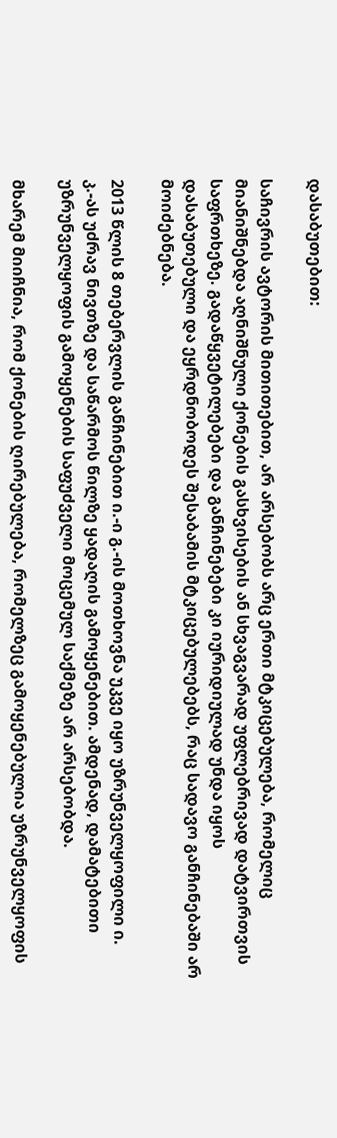დასაბუთებით:

საჩივრის ავტორის მითითებით, არ არსებობს არც ერთი მტკიცებულება, რომელიც მიანიშნებდა აღნიშნული ქონების გასხვისების ან სხვაგვარად უფლებრივად დატვირთვის საფრთხეზე. გადაწყვეტილებები და განჩინებები კი იურიდიულად უნდა იყოს დასაბუთებული და ეყრდნობოდეს შესაბამის მტკიცებულებებს, რაც სადავო განჩინებაში არ მოიძებნება.

2013 წლის 8 თებერვლის განჩინებით ი.-ი გ.-ის მოთხოვნა უკვე იყო უზრუნველყოფილი ი. კ.-ას უძრავ ნივთზე და საწარმოს წილზე ყადაღის გამოყენებით. ამდენად, დამატებითი უზრუნველყოფის გამოყენების საფუძველი მოცემულ საქმეზე არ არსებობდა.

მხარემ მიიჩნია, რომ ქონების ღირებულება, რომელზეც გამოყენებულია უზრუნველყოფის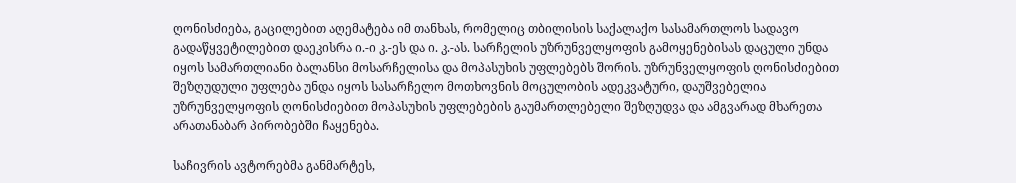ღონისძიება, გაცილებით აღემატება იმ თანხას, რომელიც თბილისის საქალაქო სასამართლოს სადავო გადაწყვეტილებით დაეკისრა ი.-ი კ.-ეს და ი. კ.-ას. სარჩელის უზრუნველყოფის გამოყენებისას დაცული უნდა იყოს სამართლიანი ბალანსი მოსარჩელისა და მოპასუხის უფლებებს შორის. უზრუნველყოფის ღონისძიებით შეზღუდული უფლება უნდა იყოს სასარჩელო მოთხოვნის მოცულობის ადეკვატური, დაუშვებელია უზრუნველყოფის ღონისძიებით მოპასუხის უფლებების გაუმართლებელი შეზღუდვა და ამგვარად მხარეთა არათანაბარ პირობებში ჩაყენება.

საჩივრის ავტორებმა განმარტეს,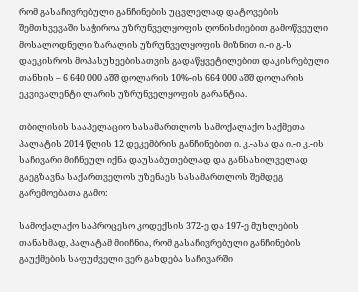რომ გასაჩივრებული განჩინების უცვლელად დატოვების შემთხვევაში საჭიროა უზრუნველყოფის ღონისძიებით გამოწვეული მოსალოდნელი ზარალის უზრუნველყოფის მიზნით ი.-ი გ.-ს დაეკისროს მოპასუხეებისათვის გადაწყვეტილებით დაკისრებული თანხის – 6 640 000 აშშ დოლარის 10%-ის 664 000 აშშ დოლარის ეკვივალენტი ლარის უზრუნველყოფის გარანტია.

თბილისის სააპელაციო სასამართლოს სამოქალაქო საქმეთა პალატის 2014 წლის 12 დეკემბრის განჩინებით ი. კ.-ასა და ი.-ი კ.-ის საჩივარი მიჩნეულ იქნა დაუსაბუთებლად და განსახილველად გაეგზავნა საქართველოს უზენაეს სასამართლოს შემდეგ გარემოებათა გამო:

სამოქალაქო საპროცესო კოდექსის 372-ე და 197-ე მუხლების თანახმად, პალატამ მიიჩნია, რომ გასაჩივრებული განჩინების გაუქმების საფუძველი ვერ გახდება საჩივარში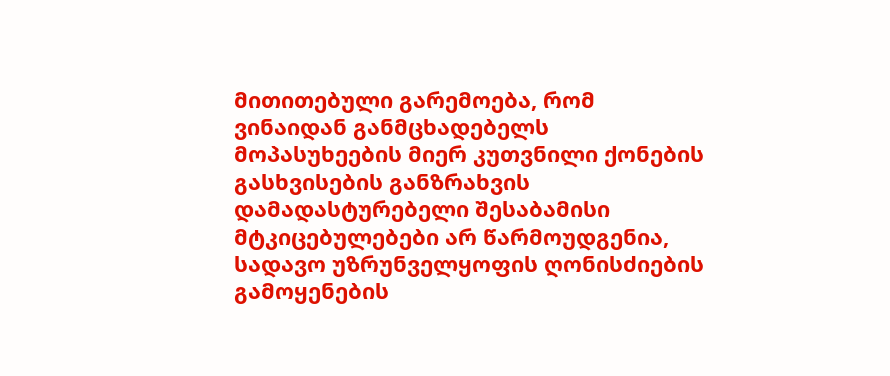მითითებული გარემოება, რომ ვინაიდან განმცხადებელს მოპასუხეების მიერ კუთვნილი ქონების გასხვისების განზრახვის დამადასტურებელი შესაბამისი მტკიცებულებები არ წარმოუდგენია, სადავო უზრუნველყოფის ღონისძიების გამოყენების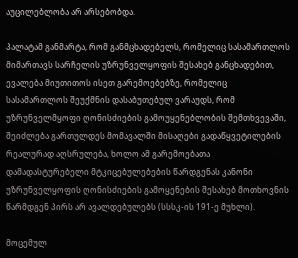აუცილებლობა არ არსებობდა.

პალატამ განმარტა, რომ განმცხადებელს, რომელიც სასამართლოს მიმართავს სარჩელის უზრუნველყოფის შესახებ განცხადებით, ევალება მიუთითოს ისეთ გარემოებებზე, რომელიც სასამართლოს შეუქმნის დასაბუთებულ ვარაუდს, რომ უზრუნველმყოფი ღონისძიების გამოუყენებლობის შემთხვევაში, შეიძლება გართულდეს მომავალში მისაღები გადაწყვეტილების რეალურად აღსრულება, ხოლო ამ გარემოებათა დამადასტურებელი მტკიცებულებების წარდგენას კანონი უზრუნველყოფის ღონისძიების გამოყენების შესახებ მოთხოვნის წარმდგენ პირს არ ავალდებულებს (სსსკ-ის 191-ე მუხლი).

მოცემულ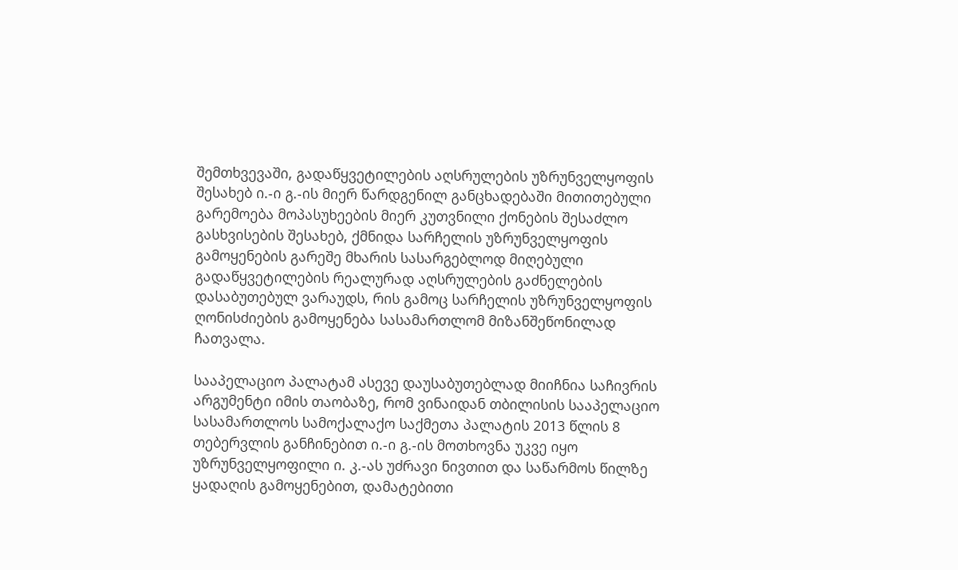შემთხვევაში, გადაწყვეტილების აღსრულების უზრუნველყოფის შესახებ ი.-ი გ.-ის მიერ წარდგენილ განცხადებაში მითითებული გარემოება მოპასუხეების მიერ კუთვნილი ქონების შესაძლო გასხვისების შესახებ, ქმნიდა სარჩელის უზრუნველყოფის გამოყენების გარეშე მხარის სასარგებლოდ მიღებული გადაწყვეტილების რეალურად აღსრულების გაძნელების დასაბუთებულ ვარაუდს, რის გამოც სარჩელის უზრუნველყოფის ღონისძიების გამოყენება სასამართლომ მიზანშეწონილად ჩათვალა.

სააპელაციო პალატამ ასევე დაუსაბუთებლად მიიჩნია საჩივრის არგუმენტი იმის თაობაზე, რომ ვინაიდან თბილისის სააპელაციო სასამართლოს სამოქალაქო საქმეთა პალატის 2013 წლის 8 თებერვლის განჩინებით ი.-ი გ.-ის მოთხოვნა უკვე იყო უზრუნველყოფილი ი. კ.-ას უძრავი ნივთით და საწარმოს წილზე ყადაღის გამოყენებით, დამატებითი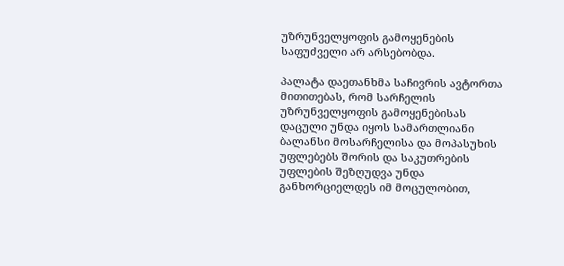უზრუნველყოფის გამოყენების საფუძველი არ არსებობდა.

პალატა დაეთანხმა საჩივრის ავტორთა მითითებას, რომ სარჩელის უზრუნველყოფის გამოყენებისას დაცული უნდა იყოს სამართლიანი ბალანსი მოსარჩელისა და მოპასუხის უფლებებს შორის და საკუთრების უფლების შეზღუდვა უნდა განხორციელდეს იმ მოცულობით,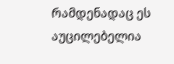რამდენადაც ეს აუცილებელია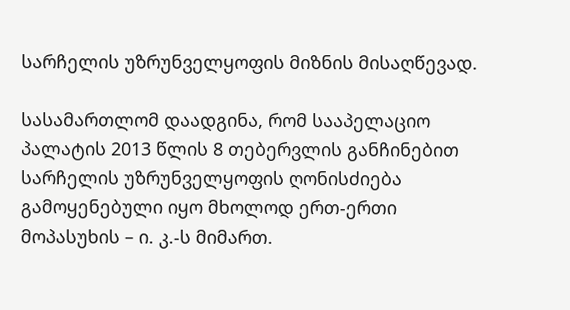სარჩელის უზრუნველყოფის მიზნის მისაღწევად.

სასამართლომ დაადგინა, რომ სააპელაციო პალატის 2013 წლის 8 თებერვლის განჩინებით სარჩელის უზრუნველყოფის ღონისძიება გამოყენებული იყო მხოლოდ ერთ-ერთი მოპასუხის – ი. კ.-ს მიმართ.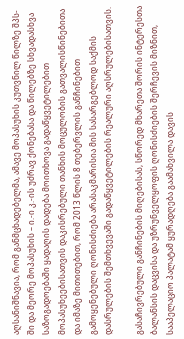აღსანიშნავია, რომ განმცხადებელმა, ამავე მოპასუხის კუთვნილ წილზე შპს-ში და მეორე მოპასუხის – ი.-ი კ.-ის უძრავ ქონებასა და წილებზე სხვადასხვა საზოგადოებაში ყადაღის დადება მოითხოვა გადაწყვეტილებით მოპასუხეებისათვის დაკისრებული თანხის მოცულობის გათვალისწინებითა და იმაზე მითითებით, რომ 2013 წლის 8 თებერვლის განჩინებით გამოყენებული ღონისძიება არასაკმარისია მის სასარგებლოდ საქმის დასრულების შემთხვევაში გადაწყვეტილების რეალური აღსრულებისათვის.

გასაჩივრებული განჩინების მიღებისას, სწორედ მხარეთა შორის ინტერესთა ბალანსის დაცვისა და უზრუნველყოფის ღონისძიების შერჩევის მიზნით, სააპელაციო პალატამ ყურადღება გაამახვილა დავის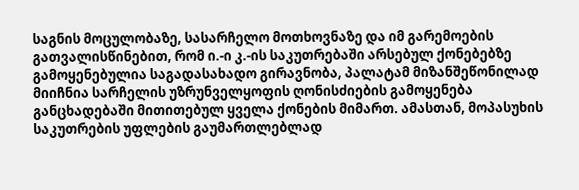საგნის მოცულობაზე, სასარჩელო მოთხოვნაზე და იმ გარემოების გათვალისწინებით, რომ ი.-ი კ.-ის საკუთრებაში არსებულ ქონებებზე გამოყენებულია საგადასახადო გირავნობა, პალატამ მიზანშეწონილად მიიჩნია სარჩელის უზრუნველყოფის ღონისძიების გამოყენება განცხადებაში მითითებულ ყველა ქონების მიმართ. ამასთან, მოპასუხის საკუთრების უფლების გაუმართლებლად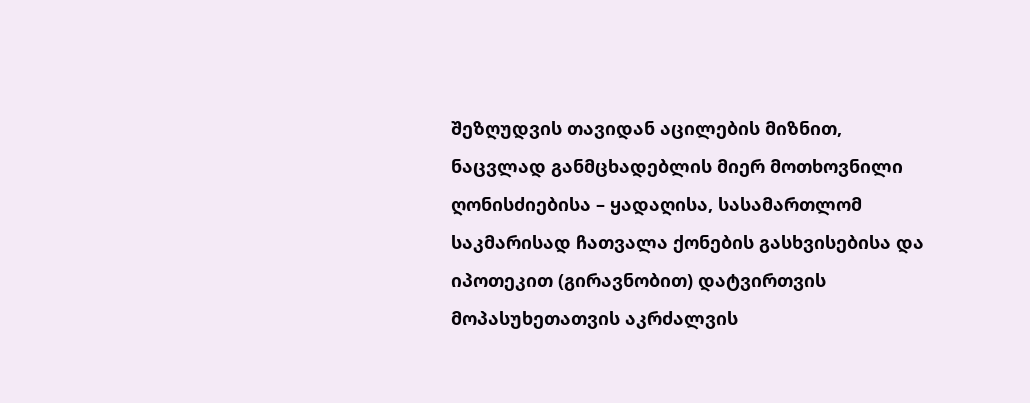შეზღუდვის თავიდან აცილების მიზნით, ნაცვლად განმცხადებლის მიერ მოთხოვნილი ღონისძიებისა – ყადაღისა, სასამართლომ საკმარისად ჩათვალა ქონების გასხვისებისა და იპოთეკით (გირავნობით) დატვირთვის მოპასუხეთათვის აკრძალვის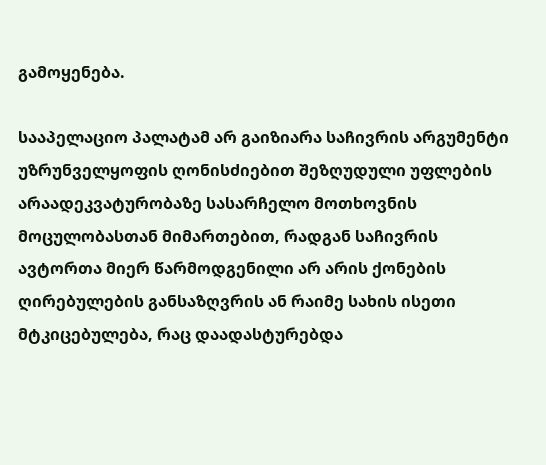გამოყენება.

სააპელაციო პალატამ არ გაიზიარა საჩივრის არგუმენტი უზრუნველყოფის ღონისძიებით შეზღუდული უფლების არაადეკვატურობაზე სასარჩელო მოთხოვნის მოცულობასთან მიმართებით, რადგან საჩივრის ავტორთა მიერ წარმოდგენილი არ არის ქონების ღირებულების განსაზღვრის ან რაიმე სახის ისეთი მტკიცებულება, რაც დაადასტურებდა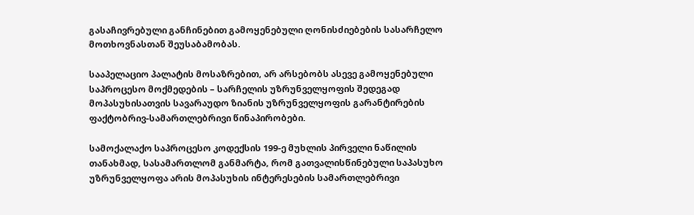გასაჩივრებული განჩინებით გამოყენებული ღონისძიებების სასარჩელო მოთხოვნასთან შეუსაბამობას.

სააპელაციო პალატის მოსაზრებით, არ არსებობს ასევე გამოყენებული საპროცესო მოქმედების – სარჩელის უზრუნველყოფის შედეგად მოპასუხისათვის სავარაუდო ზიანის უზრუნველყოფის გარანტირების ფაქტობრივ-სამართლებრივი წინაპირობები.

სამოქალაქო საპროცესო კოდექსის 199-ე მუხლის პირველი ნაწილის თანახმად, სასამართლომ განმარტა, რომ გათვალისწინებული საპასუხო უზრუნველყოფა არის მოპასუხის ინტერესების სამართლებრივი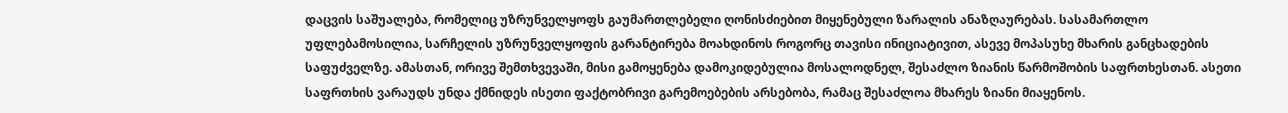დაცვის საშუალება, რომელიც უზრუნველყოფს გაუმართლებელი ღონისძიებით მიყენებული ზარალის ანაზღაურებას. სასამართლო უფლებამოსილია, სარჩელის უზრუნველყოფის გარანტირება მოახდინოს როგორც თავისი ინიციატივით, ასევე მოპასუხე მხარის განცხადების საფუძველზე. ამასთან, ორივე შემთხვევაში, მისი გამოყენება დამოკიდებულია მოსალოდნელ, შესაძლო ზიანის წარმოშობის საფრთხესთან. ასეთი საფრთხის ვარაუდს უნდა ქმნიდეს ისეთი ფაქტობრივი გარემოებების არსებობა, რამაც შესაძლოა მხარეს ზიანი მიაყენოს.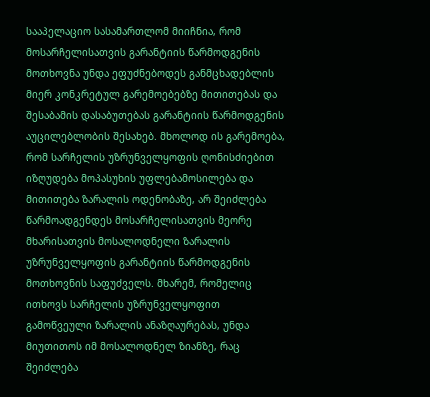სააპელაციო სასამართლომ მიიჩნია, რომ მოსარჩელისათვის გარანტიის წარმოდგენის მოთხოვნა უნდა ეფუძნებოდეს განმცხადებლის მიერ კონკრეტულ გარემოებებზე მითითებას და შესაბამის დასაბუთებას გარანტიის წარმოდგენის აუცილებლობის შესახებ. მხოლოდ ის გარემოება, რომ სარჩელის უზრუნველყოფის ღონისძიებით იზღუდება მოპასუხის უფლებამოსილება და მითითება ზარალის ოდენობაზე, არ შეიძლება წარმოადგენდეს მოსარჩელისათვის მეორე მხარისათვის მოსალოდნელი ზარალის უზრუნველყოფის გარანტიის წარმოდგენის მოთხოვნის საფუძველს. მხარემ, რომელიც ითხოვს სარჩელის უზრუნველყოფით გამოწვეული ზარალის ანაზღაურებას, უნდა მიუთითოს იმ მოსალოდნელ ზიანზე, რაც შეიძლება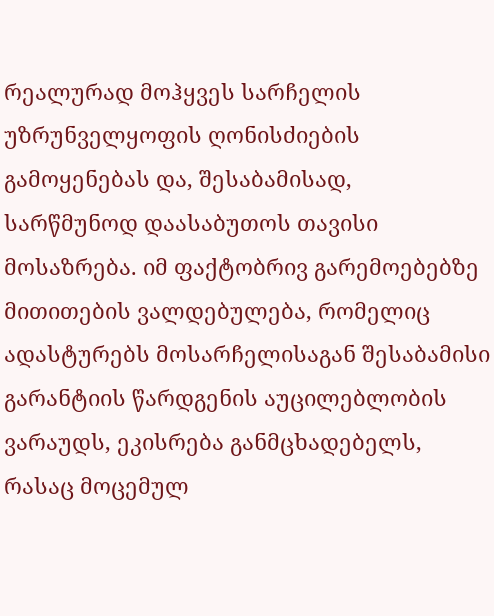რეალურად მოჰყვეს სარჩელის უზრუნველყოფის ღონისძიების გამოყენებას და, შესაბამისად, სარწმუნოდ დაასაბუთოს თავისი მოსაზრება. იმ ფაქტობრივ გარემოებებზე მითითების ვალდებულება, რომელიც ადასტურებს მოსარჩელისაგან შესაბამისი გარანტიის წარდგენის აუცილებლობის ვარაუდს, ეკისრება განმცხადებელს, რასაც მოცემულ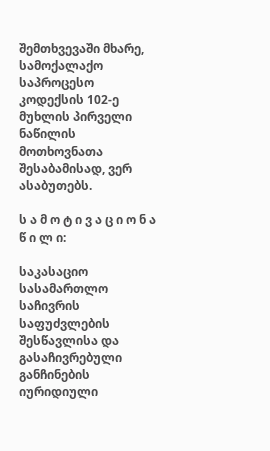შემთხვევაში მხარე, სამოქალაქო საპროცესო კოდექსის 102-ე მუხლის პირველი ნაწილის მოთხოვნათა შესაბამისად, ვერ ასაბუთებს.

ს ა მ ო ტ ი ვ ა ც ი ო ნ ა წ ი ლ ი:

საკასაციო სასამართლო საჩივრის საფუძვლების შესწავლისა და გასაჩივრებული განჩინების იურიდიული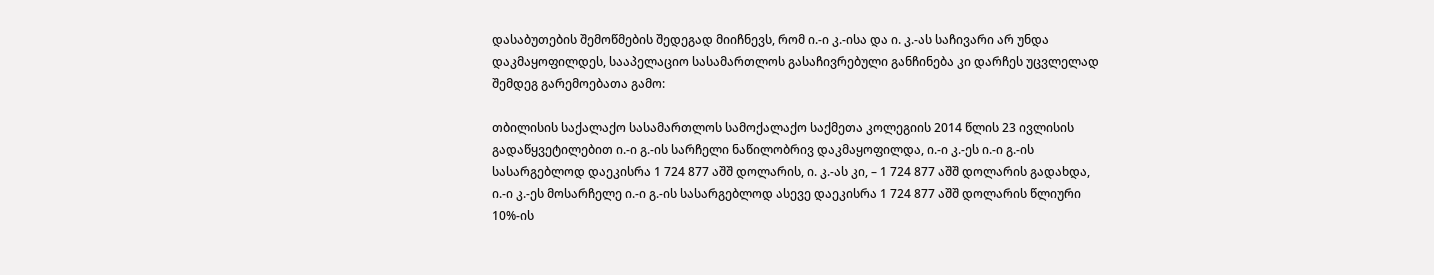დასაბუთების შემოწმების შედეგად მიიჩნევს, რომ ი.-ი კ.-ისა და ი. კ.-ას საჩივარი არ უნდა დაკმაყოფილდეს, სააპელაციო სასამართლოს გასაჩივრებული განჩინება კი დარჩეს უცვლელად შემდეგ გარემოებათა გამო:

თბილისის საქალაქო სასამართლოს სამოქალაქო საქმეთა კოლეგიის 2014 წლის 23 ივლისის გადაწყვეტილებით ი.-ი გ.-ის სარჩელი ნაწილობრივ დაკმაყოფილდა, ი.-ი კ.-ეს ი.-ი გ.-ის სასარგებლოდ დაეკისრა 1 724 877 აშშ დოლარის, ი. კ.-ას კი, – 1 724 877 აშშ დოლარის გადახდა, ი.-ი კ.-ეს მოსარჩელე ი.-ი გ.-ის სასარგებლოდ ასევე დაეკისრა 1 724 877 აშშ დოლარის წლიური 10%-ის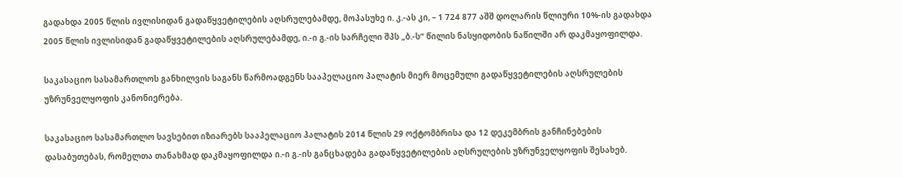გადახდა 2005 წლის ივლისიდან გადაწყვეტილების აღსრულებამდე, მოპასუხე ი. კ.-ას კი, – 1 724 877 აშშ დოლარის წლიური 10%-ის გადახდა 2005 წლის ივლისიდან გადაწყვეტილების აღსრულებამდე, ი.-ი გ.-ის სარჩელი შპს „ბ.-ს“ წილის ნასყიდობის ნაწილში არ დაკმაყოფილდა.

საკასაციო სასამართლოს განხილვის საგანს წარმოადგენს სააპელაციო პალატის მიერ მოცემული გადაწყვეტილების აღსრულების უზრუნველყოფის კანონიერება.

საკასაციო სასამართლო სავსებით იზიარებს სააპელაციო პალატის 2014 წლის 29 ოქტომბრისა და 12 დეკემბრის განჩინებების დასაბუთებას, რომელთა თანახმად დაკმაყოფილდა ი.-ი გ.-ის განცხადება გადაწყვეტილების აღსრულების უზრუნველყოფის შესახებ.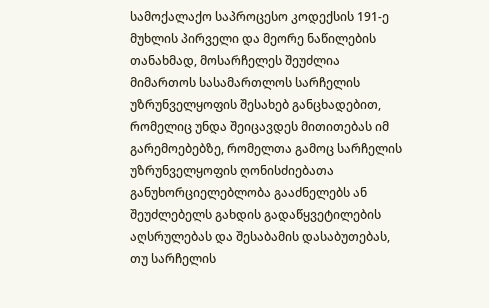სამოქალაქო საპროცესო კოდექსის 191-ე მუხლის პირველი და მეორე ნაწილების თანახმად, მოსარჩელეს შეუძლია მიმართოს სასამართლოს სარჩელის უზრუნველყოფის შესახებ განცხადებით, რომელიც უნდა შეიცავდეს მითითებას იმ გარემოებებზე, რომელთა გამოც სარჩელის უზრუნველყოფის ღონისძიებათა განუხორციელებლობა გააძნელებს ან შეუძლებელს გახდის გადაწყვეტილების აღსრულებას და შესაბამის დასაბუთებას, თუ სარჩელის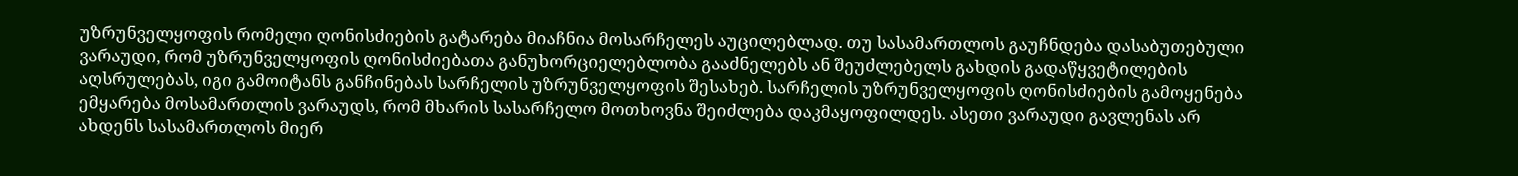უზრუნველყოფის რომელი ღონისძიების გატარება მიაჩნია მოსარჩელეს აუცილებლად. თუ სასამართლოს გაუჩნდება დასაბუთებული ვარაუდი, რომ უზრუნველყოფის ღონისძიებათა განუხორციელებლობა გააძნელებს ან შეუძლებელს გახდის გადაწყვეტილების აღსრულებას, იგი გამოიტანს განჩინებას სარჩელის უზრუნველყოფის შესახებ. სარჩელის უზრუნველყოფის ღონისძიების გამოყენება ემყარება მოსამართლის ვარაუდს, რომ მხარის სასარჩელო მოთხოვნა შეიძლება დაკმაყოფილდეს. ასეთი ვარაუდი გავლენას არ ახდენს სასამართლოს მიერ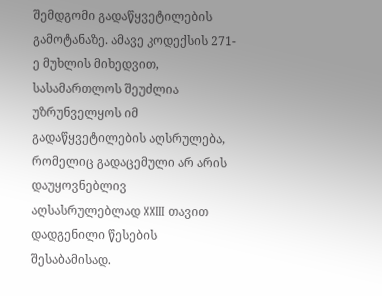შემდგომი გადაწყვეტილების გამოტანაზე. ამავე კოდექსის 271-ე მუხლის მიხედვით, სასამართლოს შეუძლია უზრუნველყოს იმ გადაწყვეტილების აღსრულება, რომელიც გადაცემული არ არის დაუყოვნებლივ აღსასრულებლად XXIII თავით დადგენილი წესების შესაბამისად.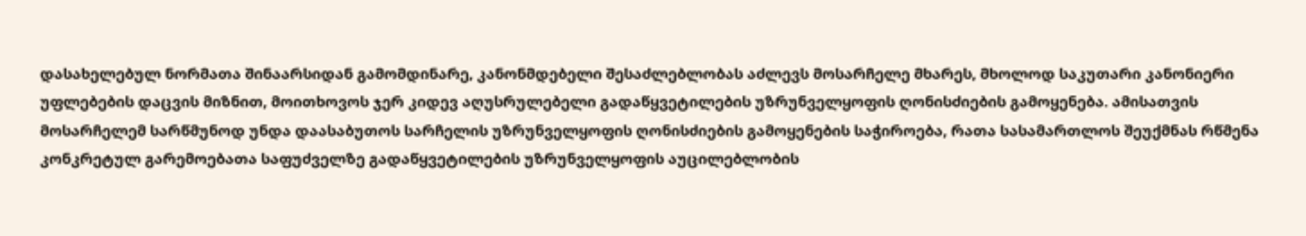დასახელებულ ნორმათა შინაარსიდან გამომდინარე, კანონმდებელი შესაძლებლობას აძლევს მოსარჩელე მხარეს, მხოლოდ საკუთარი კანონიერი უფლებების დაცვის მიზნით, მოითხოვოს ჯერ კიდევ აღუსრულებელი გადაწყვეტილების უზრუნველყოფის ღონისძიების გამოყენება. ამისათვის მოსარჩელემ სარწმუნოდ უნდა დაასაბუთოს სარჩელის უზრუნველყოფის ღონისძიების გამოყენების საჭიროება, რათა სასამართლოს შეუქმნას რწმენა კონკრეტულ გარემოებათა საფუძველზე გადაწყვეტილების უზრუნველყოფის აუცილებლობის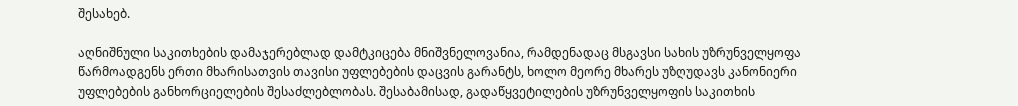შესახებ.

აღნიშნული საკითხების დამაჯერებლად დამტკიცება მნიშვნელოვანია, რამდენადაც მსგავსი სახის უზრუნველყოფა წარმოადგენს ერთი მხარისათვის თავისი უფლებების დაცვის გარანტს, ხოლო მეორე მხარეს უზღუდავს კანონიერი უფლებების განხორციელების შესაძლებლობას. შესაბამისად, გადაწყვეტილების უზრუნველყოფის საკითხის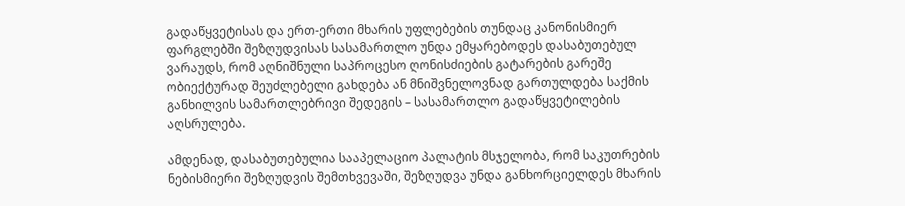გადაწყვეტისას და ერთ-ერთი მხარის უფლებების თუნდაც კანონისმიერ ფარგლებში შეზღუდვისას სასამართლო უნდა ემყარებოდეს დასაბუთებულ ვარაუდს, რომ აღნიშნული საპროცესო ღონისძიების გატარების გარეშე ობიექტურად შეუძლებელი გახდება ან მნიშვნელოვნად გართულდება საქმის განხილვის სამართლებრივი შედეგის – სასამართლო გადაწყვეტილების აღსრულება.

ამდენად, დასაბუთებულია სააპელაციო პალატის მსჯელობა, რომ საკუთრების ნებისმიერი შეზღუდვის შემთხვევაში, შეზღუდვა უნდა განხორციელდეს მხარის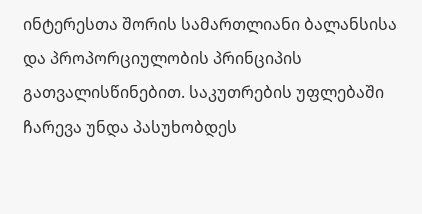ინტერესთა შორის სამართლიანი ბალანსისა და პროპორციულობის პრინციპის გათვალისწინებით. საკუთრების უფლებაში ჩარევა უნდა პასუხობდეს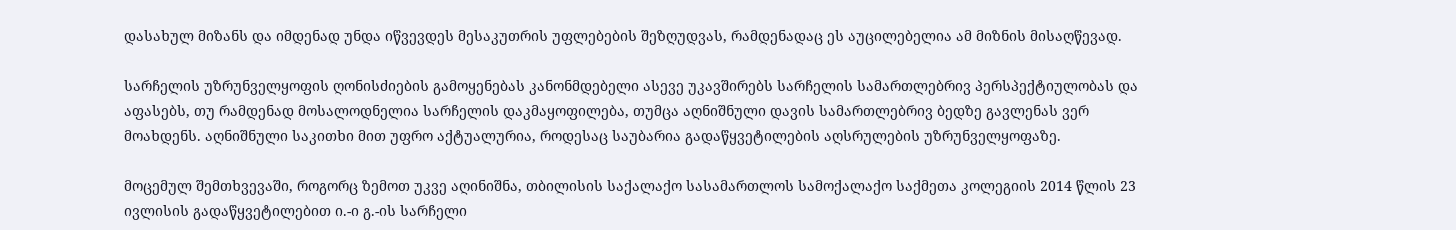დასახულ მიზანს და იმდენად უნდა იწვევდეს მესაკუთრის უფლებების შეზღუდვას, რამდენადაც ეს აუცილებელია ამ მიზნის მისაღწევად.

სარჩელის უზრუნველყოფის ღონისძიების გამოყენებას კანონმდებელი ასევე უკავშირებს სარჩელის სამართლებრივ პერსპექტიულობას და აფასებს, თუ რამდენად მოსალოდნელია სარჩელის დაკმაყოფილება, თუმცა აღნიშნული დავის სამართლებრივ ბედზე გავლენას ვერ მოახდენს. აღნიშნული საკითხი მით უფრო აქტუალურია, როდესაც საუბარია გადაწყვეტილების აღსრულების უზრუნველყოფაზე.

მოცემულ შემთხვევაში, როგორც ზემოთ უკვე აღინიშნა, თბილისის საქალაქო სასამართლოს სამოქალაქო საქმეთა კოლეგიის 2014 წლის 23 ივლისის გადაწყვეტილებით ი.-ი გ.-ის სარჩელი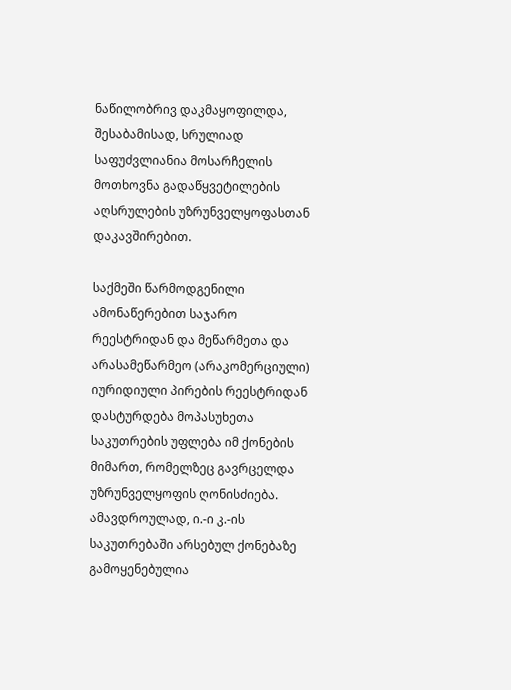ნაწილობრივ დაკმაყოფილდა, შესაბამისად, სრულიად საფუძვლიანია მოსარჩელის მოთხოვნა გადაწყვეტილების აღსრულების უზრუნველყოფასთან დაკავშირებით.

საქმეში წარმოდგენილი ამონაწერებით საჯარო რეესტრიდან და მეწარმეთა და არასამეწარმეო (არაკომერციული) იურიდიული პირების რეესტრიდან დასტურდება მოპასუხეთა საკუთრების უფლება იმ ქონების მიმართ, რომელზეც გავრცელდა უზრუნველყოფის ღონისძიება. ამავდროულად, ი.-ი კ.-ის საკუთრებაში არსებულ ქონებაზე გამოყენებულია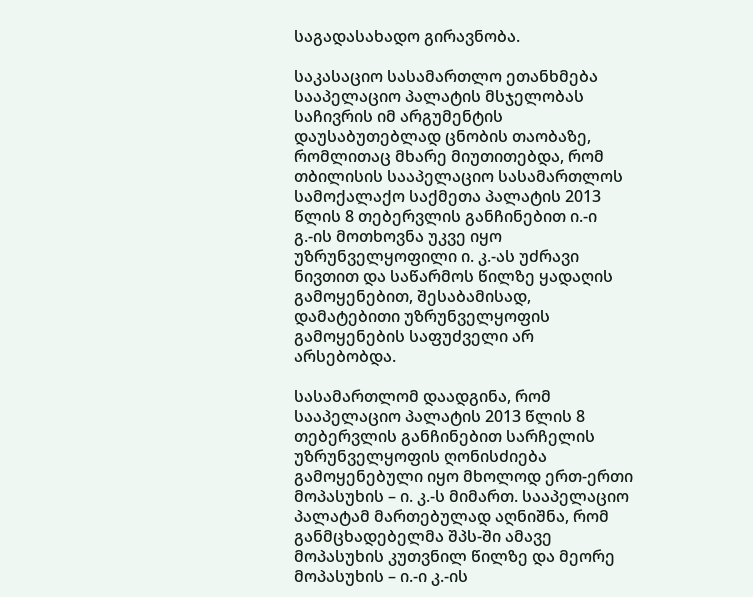საგადასახადო გირავნობა.

საკასაციო სასამართლო ეთანხმება სააპელაციო პალატის მსჯელობას საჩივრის იმ არგუმენტის დაუსაბუთებლად ცნობის თაობაზე, რომლითაც მხარე მიუთითებდა, რომ თბილისის სააპელაციო სასამართლოს სამოქალაქო საქმეთა პალატის 2013 წლის 8 თებერვლის განჩინებით ი.-ი გ.-ის მოთხოვნა უკვე იყო უზრუნველყოფილი ი. კ.-ას უძრავი ნივთით და საწარმოს წილზე ყადაღის გამოყენებით, შესაბამისად, დამატებითი უზრუნველყოფის გამოყენების საფუძველი არ არსებობდა.

სასამართლომ დაადგინა, რომ სააპელაციო პალატის 2013 წლის 8 თებერვლის განჩინებით სარჩელის უზრუნველყოფის ღონისძიება გამოყენებული იყო მხოლოდ ერთ-ერთი მოპასუხის – ი. კ.-ს მიმართ. სააპელაციო პალატამ მართებულად აღნიშნა, რომ განმცხადებელმა შპს-ში ამავე მოპასუხის კუთვნილ წილზე და მეორე მოპასუხის – ი.-ი კ.-ის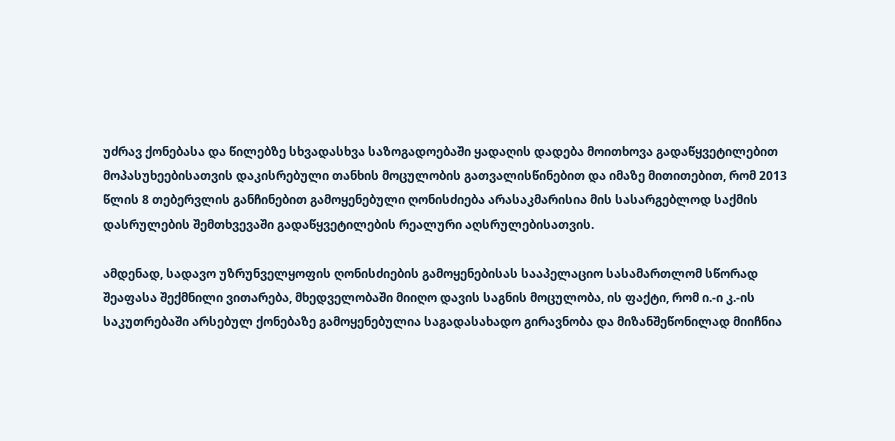უძრავ ქონებასა და წილებზე სხვადასხვა საზოგადოებაში ყადაღის დადება მოითხოვა გადაწყვეტილებით მოპასუხეებისათვის დაკისრებული თანხის მოცულობის გათვალისწინებით და იმაზე მითითებით, რომ 2013 წლის 8 თებერვლის განჩინებით გამოყენებული ღონისძიება არასაკმარისია მის სასარგებლოდ საქმის დასრულების შემთხვევაში გადაწყვეტილების რეალური აღსრულებისათვის.

ამდენად, სადავო უზრუნველყოფის ღონისძიების გამოყენებისას სააპელაციო სასამართლომ სწორად შეაფასა შექმნილი ვითარება, მხედველობაში მიიღო დავის საგნის მოცულობა, ის ფაქტი, რომ ი.-ი კ.-ის საკუთრებაში არსებულ ქონებაზე გამოყენებულია საგადასახადო გირავნობა და მიზანშეწონილად მიიჩნია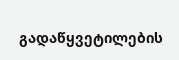გადაწყვეტილების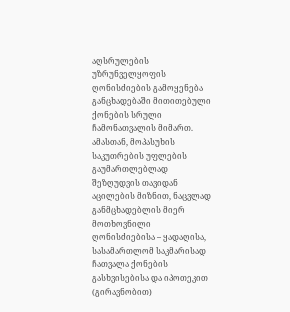აღსრულების უზრუნველყოფის ღონისძიების გამოყენება განცხადებაში მითითებული ქონების სრული ჩამონათვალის მიმართ. ამასთან, მოპასუხის საკუთრების უფლების გაუმართლებლად შეზღუდვის თავიდან აცილების მიზნით, ნაცვლად განმცხადებლის მიერ მოთხოვნილი ღონისძიებისა – ყადაღისა, სასამართლომ საკმარისად ჩათვალა ქონების გასხვისებისა და იპოთეკით (გირავნობით)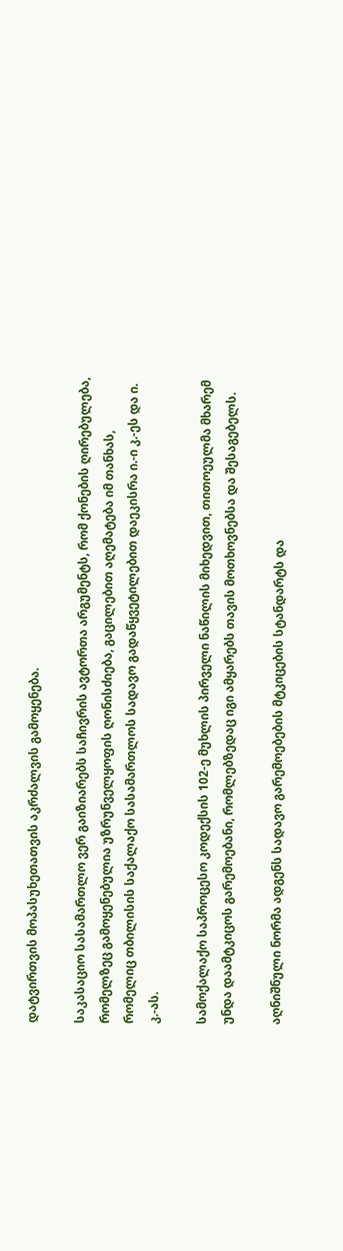დატვირთვის მოპასუხეთათვის აკრძალვის გამოყენება.

საკასაციო სასამართლო ვერ გაიზიარებს საჩივრის ავტორთა არგუმენტს, რომ ქონების ღირებულება, რომელზეც გამოყენებულია უზრუნველყოფის ღონისძიება, გაცილებით აღემატება იმ თანხას, რომელიც თბილისის საქალაქო სასამართლოს სადავო გადაწყვეტილებით დაეკისრა ი.-ი კ.-ეს და ი. კ.-ას.

სამოქალაქო საპროცესო კოდექსის 102-ე მუხლის პირველი ნაწილის მიხედვით, თითოეულმა მხარემ უნდა დაამტკიცოს გარემოებანი, რომლებზედაც იგი ამყარებს თავის მოთხოვნებსა და შესაგებელს.

აღნიშნული ნორმა ადგენს სადავო გარემოებების მტკიცების სტანდარტს და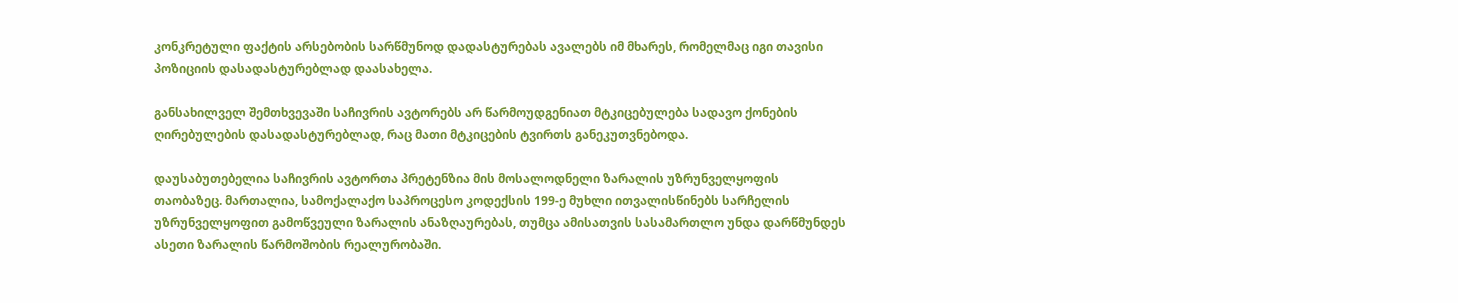კონკრეტული ფაქტის არსებობის სარწმუნოდ დადასტურებას ავალებს იმ მხარეს, რომელმაც იგი თავისი პოზიციის დასადასტურებლად დაასახელა.

განსახილველ შემთხვევაში საჩივრის ავტორებს არ წარმოუდგენიათ მტკიცებულება სადავო ქონების ღირებულების დასადასტურებლად, რაც მათი მტკიცების ტვირთს განეკუთვნებოდა.

დაუსაბუთებელია საჩივრის ავტორთა პრეტენზია მის მოსალოდნელი ზარალის უზრუნველყოფის თაობაზეც. მართალია, სამოქალაქო საპროცესო კოდექსის 199-ე მუხლი ითვალისწინებს სარჩელის უზრუნველყოფით გამოწვეული ზარალის ანაზღაურებას, თუმცა ამისათვის სასამართლო უნდა დარწმუნდეს ასეთი ზარალის წარმოშობის რეალურობაში.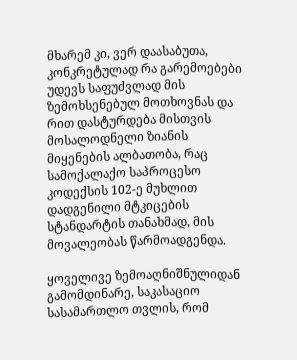მხარემ კი, ვერ დაასაბუთა, კონკრეტულად რა გარემოებები უდევს საფუძვლად მის ზემოხსენებულ მოთხოვნას და რით დასტურდება მისთვის მოსალოდნელი ზიანის მიყენების ალბათობა, რაც სამოქალაქო საპროცესო კოდექსის 102-ე მუხლით დადგენილი მტკიცების სტანდარტის თანახმად, მის მოვალეობას წარმოადგენდა.

ყოველივე ზემოაღნიშნულიდან გამომდინარე, საკასაციო სასამართლო თვლის, რომ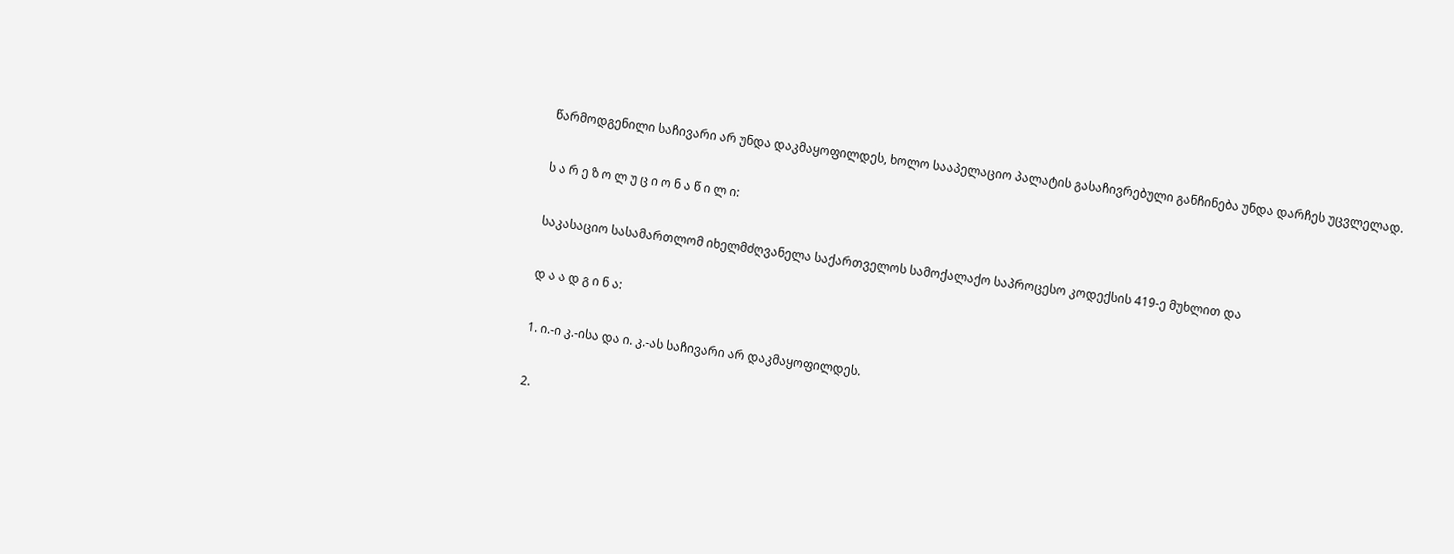წარმოდგენილი საჩივარი არ უნდა დაკმაყოფილდეს, ხოლო სააპელაციო პალატის გასაჩივრებული განჩინება უნდა დარჩეს უცვლელად.

ს ა რ ე ზ ო ლ უ ც ი ო ნ ა წ ი ლ ი:

საკასაციო სასამართლომ იხელმძღვანელა საქართველოს სამოქალაქო საპროცესო კოდექსის 419-ე მუხლით და

დ ა ა დ გ ი ნ ა:

1. ი.-ი კ.-ისა და ი. კ.-ას საჩივარი არ დაკმაყოფილდეს.

2.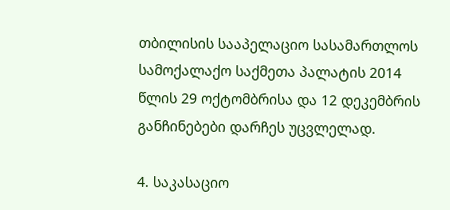თბილისის სააპელაციო სასამართლოს სამოქალაქო საქმეთა პალატის 2014 წლის 29 ოქტომბრისა და 12 დეკემბრის განჩინებები დარჩეს უცვლელად.

4. საკასაციო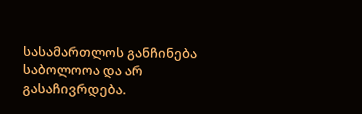სასამართლოს განჩინება საბოლოოა და არ გასაჩივრდება.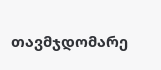თავმჯდომარე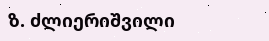ზ. ძლიერიშვილი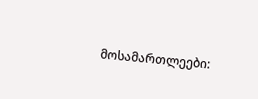მოსამართლეები: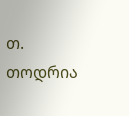თ. თოდრია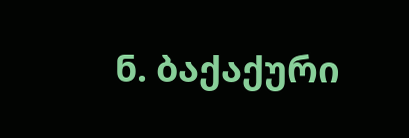ნ. ბაქაქური